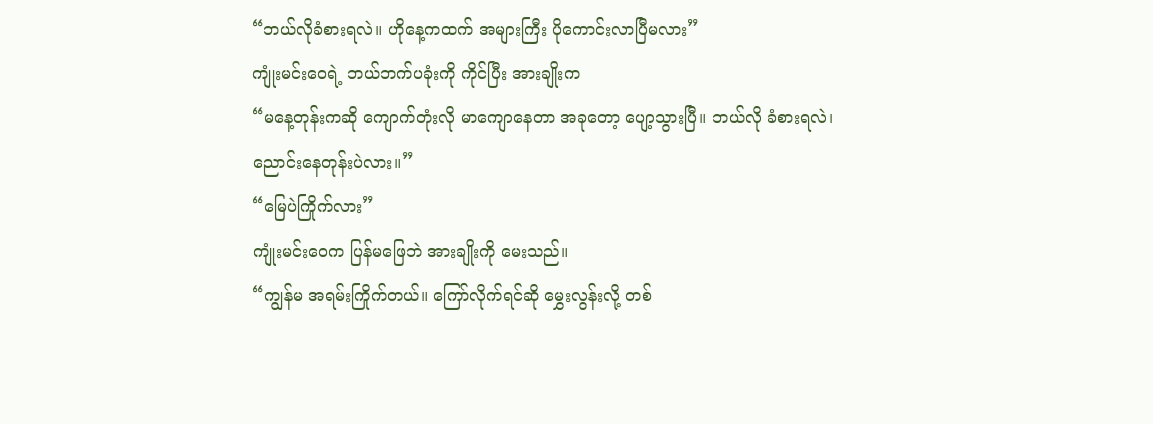“ဘယ်လိုခံစားရလဲ။ ဟိုနေ့ကထက် အများကြီး ပိုကောင်းလာပြီမလား”
ကျုံးမင်းဝေရဲ့ ဘယ်ဘက်ပခုံးကို ကိုင်ပြီး အားချိုးက
“မနေ့တုန်းကဆို ကျောက်တုံးလို မာကျောနေတာ အခုတော့ ပျော့သွားပြီ။ ဘယ်လို ခံစားရလဲ၊ ညောင်းနေတုန်းပဲလား။”
“မြေပဲကြိုက်လား”
ကျုံးမင်းဝေက ပြန်မဖြေဘဲ အားချိုးကို မေးသည်။
“ကျွန်မ အရမ်းကြိုက်တယ်။ ကြော်လိုက်ရင်ဆို မွှေးလွန်းလို့ တစ်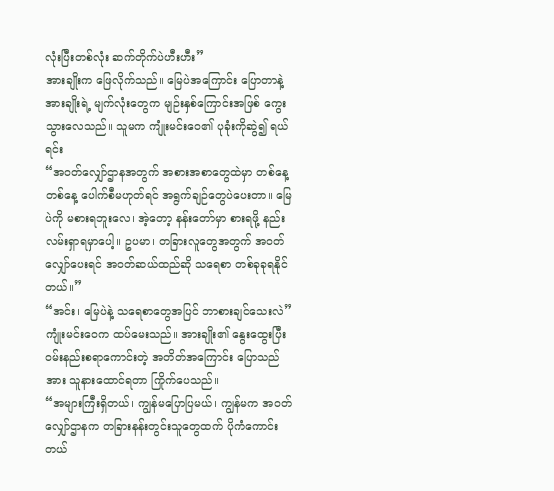လုံးပြီးတစ်လုံး ဆက်တိုက်ပဲဟီးဟီး”
အားချိုးက ဖြေလိုက်သည်။ မြေပဲအကြောင်း ပြောတာနဲ့ အားချိုးရဲ့ မျက်လုံးတွေက မျဉ်းနှစ်ကြောင်းအဖြစ် ကွေးသွားလေသည်။ သူမက ကျုံးမင်းဝေ၏ ပုခုံးကိုဆွဲ၍ ရယ်ရင်း
“အဝတ်လျှော်ဌာနအတွက် အစားအစာတွေထဲမှာ တစ်နေ့တစ်နေ့ ပေါက်စီမဟုတ်ရင် အရွက်ချဉ်တွေပဲပေးတာ။ မြေပဲကို မစားရဘူးလေ၊ အဲ့တော့ နန်းတော်မှာ စားရဖို့ နည်းလမ်းရှာရမှာပေါ့။ ဥပမာ၊ တခြားလူတွေအတွက် အဝတ်လျှော်ပေးရင် အဝတ်ဆယ်ထည်ဆို သရေစာ တစ်ခုခုရနိုင်တယ်။”
“အင်း၊ မြေပဲနဲ့ သရေစာတွေအပြင် ဘာစားချင်သေးလဲ”
ကျုံးမင်းဝေက ထပ်မေးသည်။ အားချိုး၏ နွေးထွေးပြီး ဝမ်းနည်းစရာကောင်းတဲ့ အတိတ်အကြောင်း ပြောသည်အား သူနားထောင်ရတာ ကြိုက်ပေသည်။
“အများကြီးရှိတယ်၊ ကျွန်မပြောပြမယ်၊ ကျွန်မက အဝတ်လျှော်ဌာနက တခြားနန်းတွင်းသူတွေထက် ပိုကံကောင်းတယ်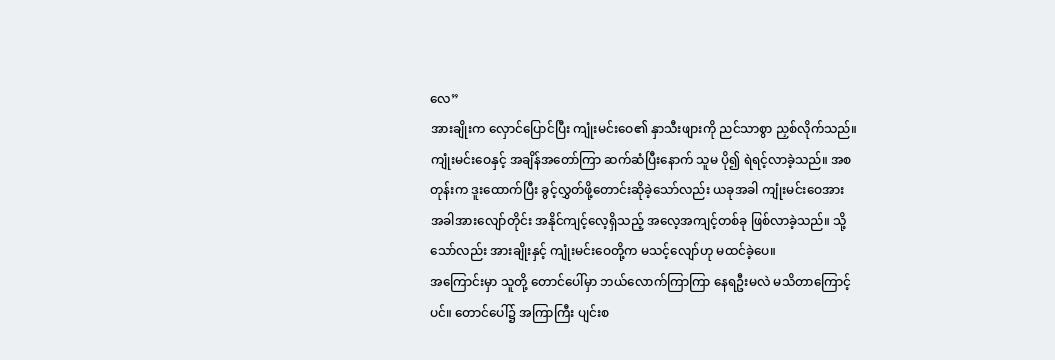လေ”
အားချိုးက လှောင်ပြောင်ပြီး ကျုံးမင်းဝေ၏ နှာသီးဖျားကို ညင်သာစွာ ညှစ်လိုက်သည်။
ကျုံးမင်းဝေနှင့် အချိန်အတော်ကြာ ဆက်ဆံပြီးနောက် သူမ ပို၍ ရဲရင့်လာခဲ့သည်။ အစတုန်းက ဒူးထောက်ပြီး ခွင့်လွှတ်ဖို့တောင်းဆိုခဲ့သော်လည်း ယခုအခါ ကျုံးမင်းဝေအား အခါအားလျော်တိုင်း အနိုင်ကျင့်လေ့ရှိသည့် အလေ့အကျင့်တစ်ခု ဖြစ်လာခဲ့သည်။ သို့သော်လည်း အားချိုးနှင့် ကျုံးမင်းဝေတို့က မသင့်လျော်ဟု မထင်ခဲ့ပေ။
အကြောင်းမှာ သူတို့ တောင်ပေါ်မှာ ဘယ်လောက်ကြာကြာ နေရဦးမလဲ မသိတာကြောင့်ပင်။ တောင်ပေါ်၌ အကြာကြီး ပျင်းစ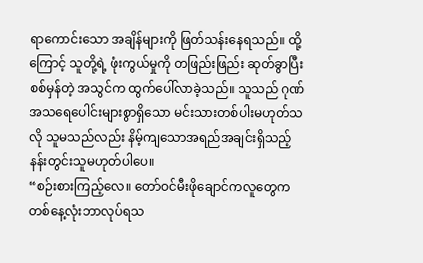ရာကောင်းသော အချိန်များကို ဖြတ်သန်းနေရသည်။ ထို့ကြောင့် သူတို့ရဲ့ ဖုံးကွယ်မှုကို တဖြည်းဖြည်း ဆုတ်ခွာပြီး စစ်မှန်တဲ့ အသွင်က ထွက်ပေါ်လာခဲ့သည်။ သူသည် ဂုဏ်အသရေပေါင်းများစွာရှိသော မင်းသားတစ်ပါးမဟုတ်သလို သူမသည်လည်း နိမ့်ကျသောအရည်အချင်းရှိသည့် နန်းတွင်းသူမဟုတ်ပါပေ။
“စဉ်းစားကြည့်လေ။ တော်ဝင်မီးဖိုချောင်ကလူတွေက တစ်နေ့လုံးဘာလုပ်ရသ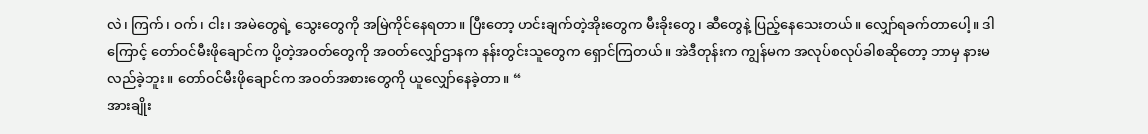လဲ၊ ကြက်၊ ဝက်၊ ငါး၊ အမဲတွေရဲ့ သွေးတွေကို အမြဲကိုင်နေရတာ။ ပြီးတော့ ဟင်းချက်တဲ့အိုးတွေက မီးခိုးတွေ၊ ဆီတွေနဲ့ ပြည့်နေသေးတယ်။ လျှော်ရခက်တာပေါ့။ ဒါကြောင့် တော်ဝင်မီးဖိုချောင်က ပို့တဲ့အဝတ်တွေကို အဝတ်လျှော်ဌာနက နန်းတွင်းသူတွေက ရှောင်ကြတယ်။ အဲဒီတုန်းက ကျွန်မက အလုပ်စလုပ်ခါစဆိုတော့ ဘာမှ နားမလည်ခဲ့ဘူး။ တော်ဝင်မီးဖိုချောင်က အဝတ်အစားတွေကို ယူလျှော်နေခဲ့တာ။ “
အားချိုး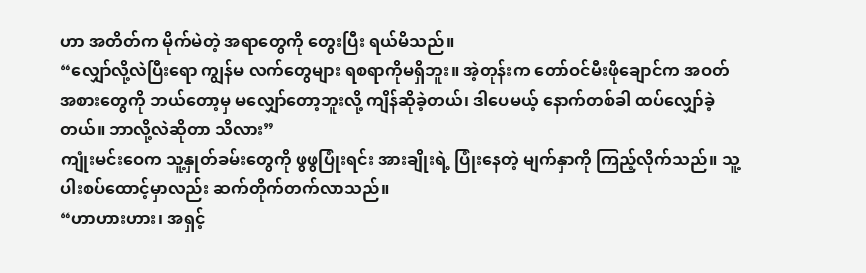ဟာ အတိတ်က မိုက်မဲတဲ့ အရာတွေကို တွေးပြီး ရယ်မိသည်။
“လျှော်လို့လဲပြီးရော ကျွန်မ လက်တွေများ ရစရာကိုမရှိဘူး။ အဲ့တုန်းက တော်ဝင်မီးဖိုချောင်က အဝတ်အစားတွေကို ဘယ်တော့မှ မလျှော်တော့ဘူးလို့ ကျိန်ဆိုခဲ့တယ်၊ ဒါပေမယ့် နောက်တစ်ခါ ထပ်လျှော်ခဲ့တယ်။ ဘာလို့လဲဆိုတာ သိလား”
ကျုံးမင်းဝေက သူ့နှုတ်ခမ်းတွေကို ဖွဖွပြုံးရင်း အားချိုးရဲ့ ပြုံးနေတဲ့ မျက်နှာကို ကြည့်လိုက်သည်။ သူ့ပါးစပ်ထောင့်မှာလည်း ဆက်တိုက်တက်လာသည်။
“ဟာဟားဟား၊ အရှင့်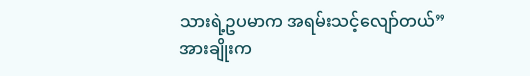သားရဲ့ဥပမာက အရမ်းသင့်လျော်တယ်”
အားချိုးက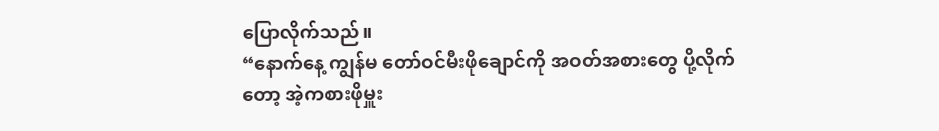ပြောလိုက်သည်။
“နောက်နေ့ ကျွန်မ တော်ဝင်မီးဖိုချောင်ကို အဝတ်အစားတွေ ပို့လိုက်တော့ အဲ့ကစားဖိုမှူး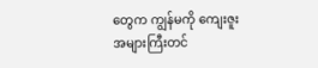တွေက ကျွန်မကို ကျေးဇူးအများကြီးတင်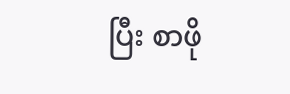ပြီး စာဖို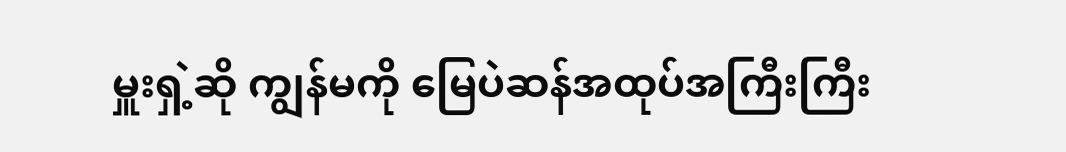မှူးရှဲ့ဆို ကျွန်မကို မြေပဲဆန်အထုပ်အကြီးကြီး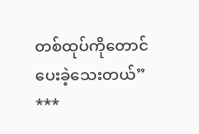တစ်ထုပ်ကိုတောင် ပေးခဲ့သေးတယ်”
***